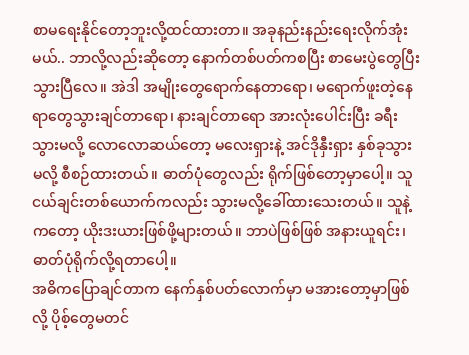စာမရေးနိုင်တော့ဘူးလို့ထင်ထားတာ။ အခုနည်းနည်းရေးလိုက်အုံးမယ်.. ဘာလို့လည်းဆိုတော့ နောက်တစ်ပတ်ကစပြီး စာမေးပွဲတွေပြီးသွားပြီလေ။ အဲဒါ အမျိုးတွေရောက်နေတာရော၊ မရောက်ဖူးတဲ့နေရာတွေသွားချင်တာရော၊ နားချင်တာရော အားလုံးပေါင်းပြီး ခရီးသွားမလို့ လောလောဆယ်တော့ မလေးရှားနဲ့ အင်ဒိုနှီးရှား နှစ်ခုသွားမလို့ စီစဉ်ထားတယ်။ ဓာတ်ပုံတွေလည်း ရိုက်ဖြစ်တော့မှာပေါ့။ သူငယ်ချင်းတစ်ယောက်ကလည်း သွားမလို့ခေါ်ထားသေးတယ်။ သူနဲ့ကတော့ ယိုးဒးယားဖြစ်ဖို့များတယ်။ ဘာပဲဖြစ်ဖြစ် အနားယူရင်း၊ ဓာတ်ပုံရိုက်လို့ရတာပေါ့။
အဓိကပြောချင်တာက နေက်နှစ်ပတ်လောက်မှာ မအားတော့မှာဖြစ်လို့ ပိုစ့်တွေမတင်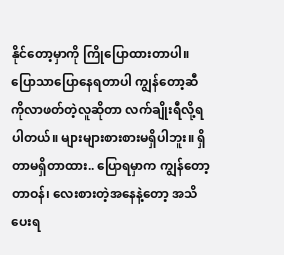နိုင်တော့မှာကို ကြိုပြောထားတာပါ။ ပြောသာပြောနေရတာပါ ကျွန်တော့ဆီကိုလာဖတ်တဲ့လူဆိုတာ လက်ချိုးရီလို့ရပါတယ်။ များများစားစားမရှိပါဘူး။ ရှိတာမရှိတာထား.. ပြောရမှာက ကျွန်တော့ တာဝန်၊ လေးစားတဲ့အနေနဲ့တော့ အသိပေးရ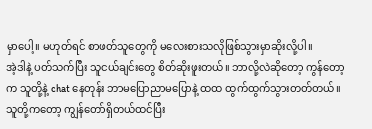မှာပေါ့။ မဟုတ်ရင် စာဖတ်သူတွေကို မလေးစားသလိုဖြစ်သွားမှာဆိုးလို့ပါ။
အဲ့ဒါနဲ့ ပတ်သက်ပြီး သူငယ်ချင်းတွေ စိတ်ဆိုးဖူးတယ်။ ဘာလို့လဲဆိုတော့ ကွန်တော့က သူတို့နဲ့ chat နေတုန်း ဘာမပြောညာမပြောနဲ့ ထထ ထွက်ထွက်သွားတတ်တယ်။ သူတို့ကတော့ ကျွန်တော်ရှိတယ်ထင်ပြီး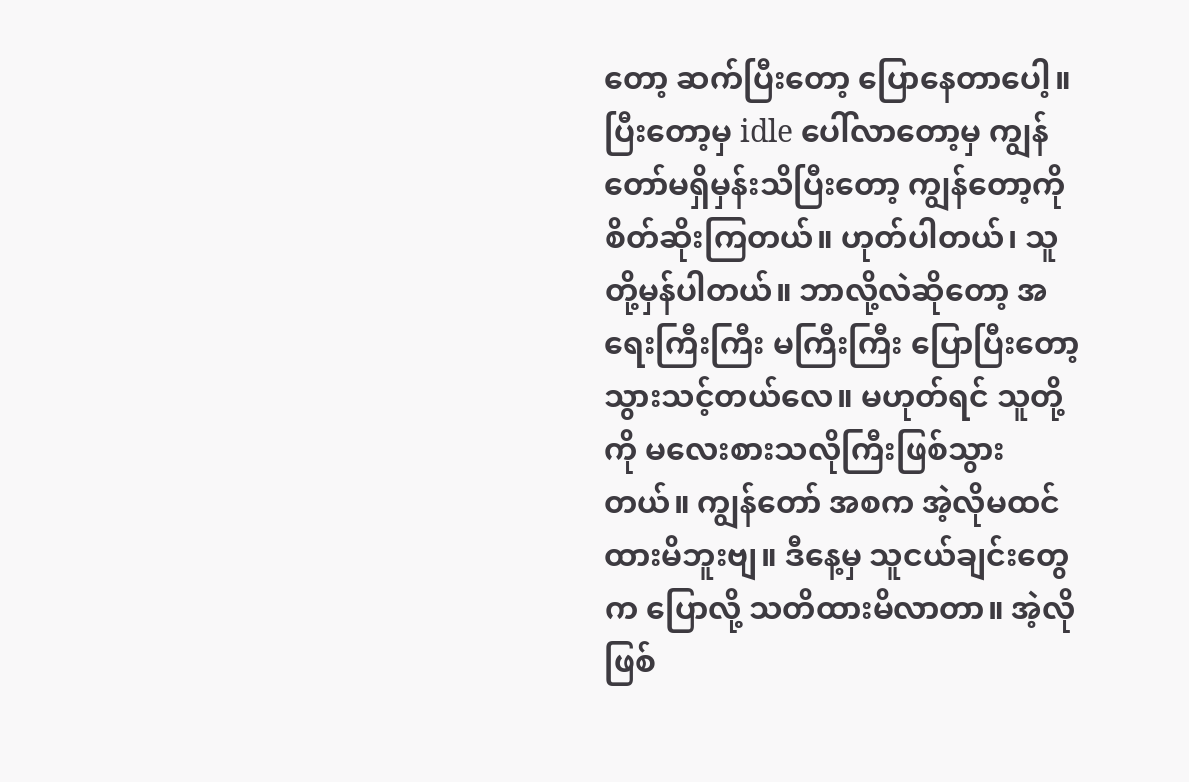တော့ ဆက်ပြီးတော့ ပြောနေတာပေါ့။ ပြီးတော့မှ idle ပေါ်လာတော့မှ ကျွန်တော်မရှိမှန်းသိပြီးတော့ ကျွန်တော့ကို စိတ်ဆိုးကြတယ်။ ဟုတ်ပါတယ်၊ သူတို့မှန်ပါတယ်။ ဘာလို့လဲဆိုတော့ အရေးကြီးကြီး မကြီးကြီး ပြောပြီးတော့သွားသင့်တယ်လေ။ မဟုတ်ရင် သူတို့ကို မလေးစားသလိုကြီးဖြစ်သွားတယ်။ ကျွန်တော် အစက အဲ့လိုမထင်ထားမိဘူးဗျ။ ဒီနေ့မှ သူငယ်ချင်းတွေက ပြောလို့ သတိထားမိလာတာ။ အဲ့လိုဖြစ်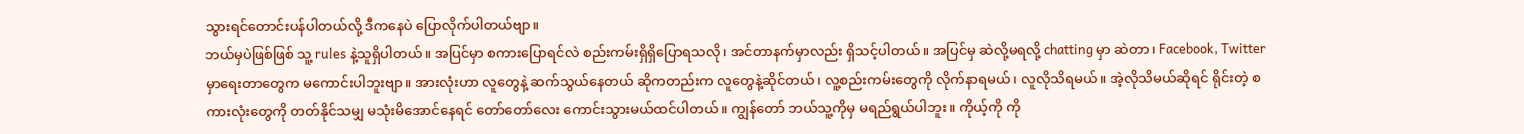သွားရင်တောင်းပန်ပါတယ်လို့ ဒီကနေပဲ ပြောလိုက်ပါတယ်ဗျာ။
ဘယ်မှပဲဖြစ်ဖြစ် သူ့ rules နဲ့သူရှိပါတယ်။ အပြင်မှာ စကားပြောရင်လဲ စည်းကမ်းရှိရှိပြောရသလို၊ အင်တာနက်မှာလည်း ရှိသင့်ပါတယ်။ အပြင်မှ ဆဲလို့မရလို့ chatting မှာ ဆဲတာ၊ Facebook, Twitter မှာရေးတာတွေက မကောင်းပါဘူးဗျာ။ အားလုံးဟာ လူတွေနဲ့ ဆက်သွယ်နေတယ် ဆိုကတည်းက လူတွေနဲ့ဆိုင်တယ်၊ လူ့စည်းကမ်းတွေကို လိုက်နာရမယ်၊ လူလိုသိရမယ်။ အဲ့လိုသိမယ်ဆိုရင် ရိုင်းတဲ့ စကားလုံးတွေကို တတ်နိုင်သမျှ မသုံးမိအောင်နေရင် တော်တော်လေး ကောင်းသွားမယ်ထင်ပါတယ်။ ကျွန်တော် ဘယ်သူ့ကိုမှ မရည်ရွယ်ပါဘူး။ ကိုယ့်ကို ကို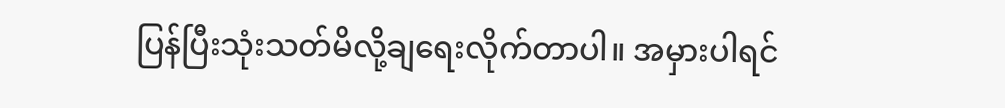ပြန်ပြီးသုံးသတ်မိလို့ချရေးလိုက်တာပါ။ အမှားပါရင်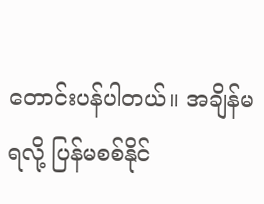တောင်းပန်ပါတယ်။ အချိန်မရလို့ ပြန်မစစ်နိုင်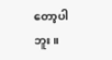တော့ပါဘူး။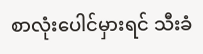စာလုံးပေါင်မှားရင် သီးခံ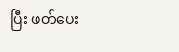ပြီး ဖတ်ပေး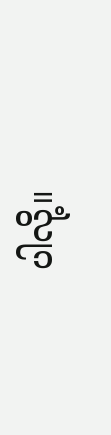ပါလို့။